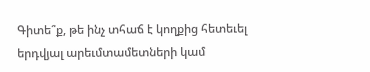Գիտե՞ք, թե ինչ տհաճ է կողքից հետեւել երդվյալ արեւմտամետների կամ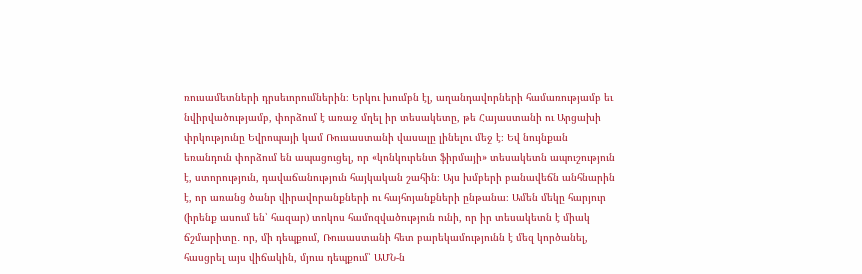ռուսամետների դրսեւորումներին։ Երկու խումբն էլ, աղանդավորների համառությամբ եւ նվիրվածությամբ, փորձում է առաջ մղել իր տեսակետը, թե Հայաստանի ու Արցախի փրկությունը Եվրոպայի կամ Ռուսաստանի վասալը լինելու մեջ է։ Եվ նույնքան եռանդուն փորձում են ապացուցել, որ «կոնկուրենտ ֆիրմայի» տեսակետն ապուշություն է, ստորություն, դավաճանություն հայկական շահին։ Այս խմբերի բանավեճն անհնարին է, որ առանց ծանր վիրավորանքների ու հայհոյանքների ընթանա։ Ամեն մեկը հարյուր (իրենք ասում են՝ հազար) տոկոս համոզվածություն ունի, որ իր տեսակետն է միակ ճշմարիտը․ որ, մի դեպքում, Ռուսաստանի հետ բարեկամությունն է մեզ կործանել, հասցրել այս վիճակին, մյուս դեպքում՝ ԱՄՆ-ն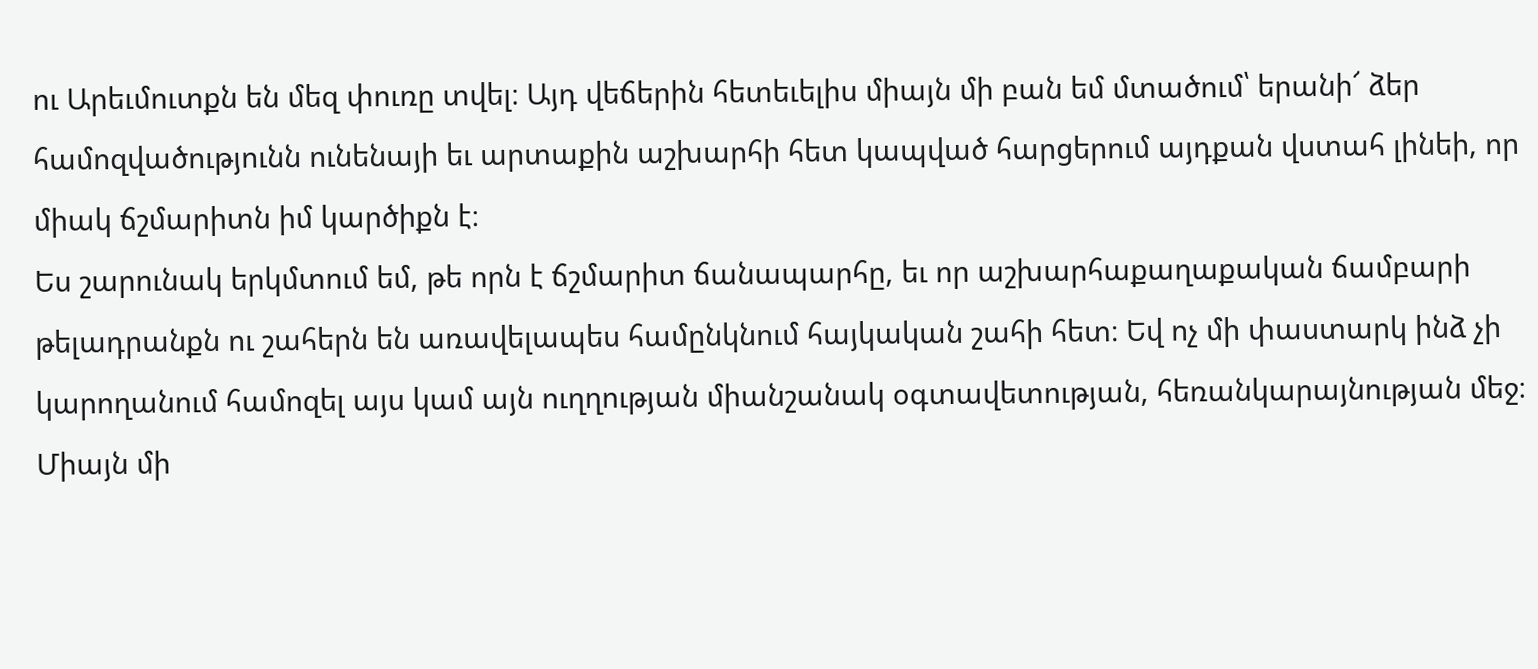ու Արեւմուտքն են մեզ փուռը տվել։ Այդ վեճերին հետեւելիս միայն մի բան եմ մտածում՝ երանի՜ ձեր համոզվածությունն ունենայի եւ արտաքին աշխարհի հետ կապված հարցերում այդքան վստահ լինեի, որ միակ ճշմարիտն իմ կարծիքն է։
Ես շարունակ երկմտում եմ, թե որն է ճշմարիտ ճանապարհը, եւ որ աշխարհաքաղաքական ճամբարի թելադրանքն ու շահերն են առավելապես համընկնում հայկական շահի հետ։ Եվ ոչ մի փաստարկ ինձ չի կարողանում համոզել այս կամ այն ուղղության միանշանակ օգտավետության, հեռանկարայնության մեջ։ Միայն մի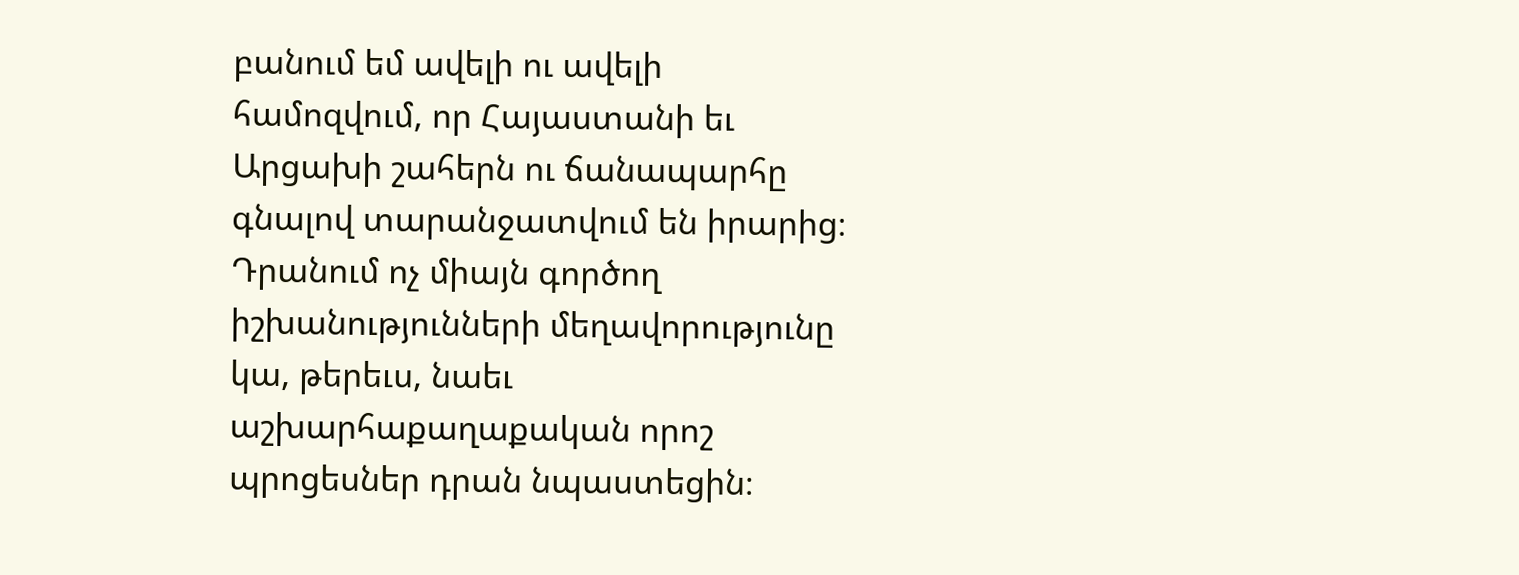բանում եմ ավելի ու ավելի համոզվում, որ Հայաստանի եւ Արցախի շահերն ու ճանապարհը գնալով տարանջատվում են իրարից։ Դրանում ոչ միայն գործող իշխանությունների մեղավորությունը կա, թերեւս, նաեւ աշխարհաքաղաքական որոշ պրոցեսներ դրան նպաստեցին։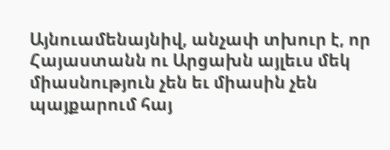Այնուամենայնիվ, անչափ տխուր է, որ Հայաստանն ու Արցախն այլեւս մեկ միասնություն չեն եւ միասին չեն պայքարում հայ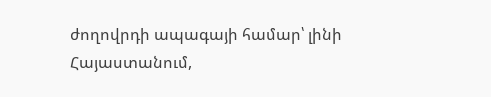ժողովրդի ապագայի համար՝ լինի Հայաստանում,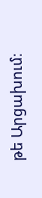թե Արցախում։